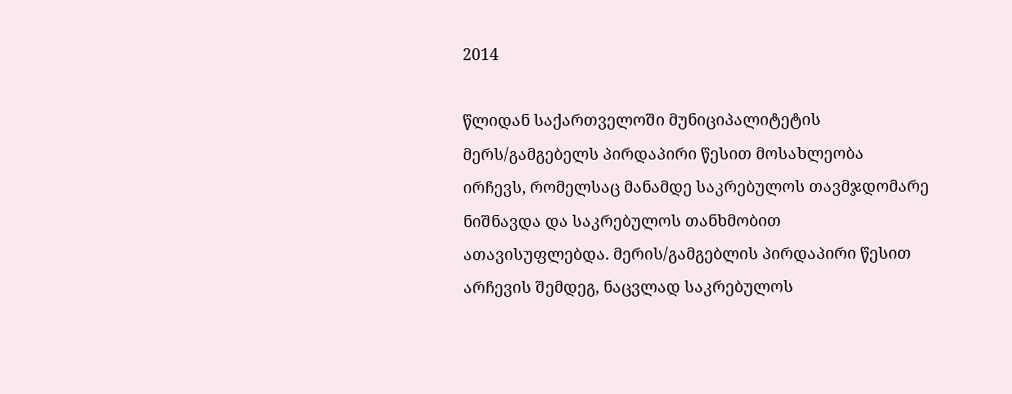2014

წლიდან საქართველოში მუნიციპალიტეტის მერს/გამგებელს პირდაპირი წესით მოსახლეობა ირჩევს, რომელსაც მანამდე საკრებულოს თავმჯდომარე ნიშნავდა და საკრებულოს თანხმობით ათავისუფლებდა. მერის/გამგებლის პირდაპირი წესით არჩევის შემდეგ, ნაცვლად საკრებულოს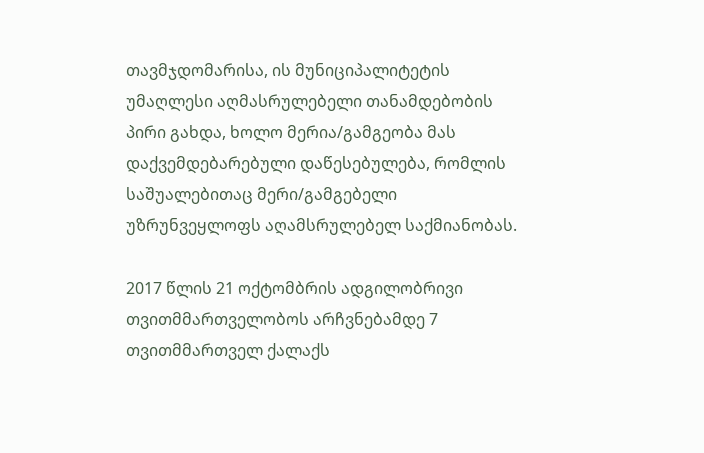თავმჯდომარისა, ის მუნიციპალიტეტის უმაღლესი აღმასრულებელი თანამდებობის პირი გახდა, ხოლო მერია/გამგეობა მას დაქვემდებარებული დაწესებულება, რომლის საშუალებითაც მერი/გამგებელი უზრუნვეყლოფს აღამსრულებელ საქმიანობას.

2017 წლის 21 ოქტომბრის ადგილობრივი თვითმმართველობოს არჩვნებამდე 7 თვითმმართველ ქალაქს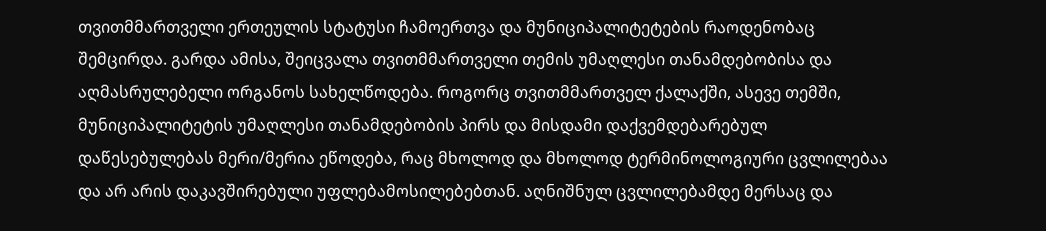თვითმმართველი ერთეულის სტატუსი ჩამოერთვა და მუნიციპალიტეტების რაოდენობაც შემცირდა. გარდა ამისა, შეიცვალა თვითმმართველი თემის უმაღლესი თანამდებობისა და აღმასრულებელი ორგანოს სახელწოდება. როგორც თვითმმართველ ქალაქში, ასევე თემში, მუნიციპალიტეტის უმაღლესი თანამდებობის პირს და მისდამი დაქვემდებარებულ დაწესებულებას მერი/მერია ეწოდება, რაც მხოლოდ და მხოლოდ ტერმინოლოგიური ცვლილებაა და არ არის დაკავშირებული უფლებამოსილებებთან. აღნიშნულ ცვლილებამდე მერსაც და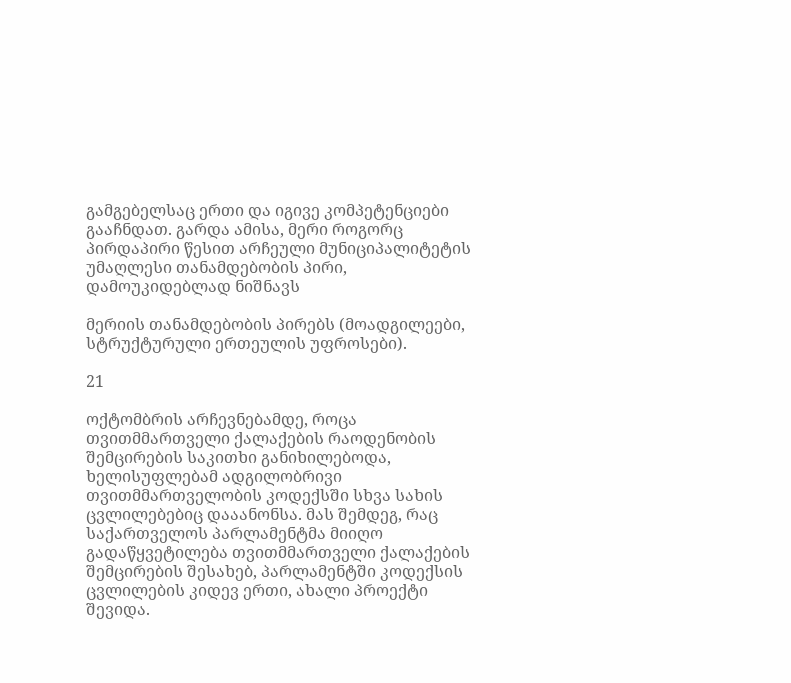გამგებელსაც ერთი და იგივე კომპეტენციები გააჩნდათ. გარდა ამისა, მერი როგორც პირდაპირი წესით არჩეული მუნიციპალიტეტის უმაღლესი თანამდებობის პირი, დამოუკიდებლად ნიშნავს

მერიის თანამდებობის პირებს (მოადგილეები, სტრუქტურული ერთეულის უფროსები).

21

ოქტომბრის არჩევნებამდე, როცა თვითმმართველი ქალაქების რაოდენობის შემცირების საკითხი განიხილებოდა, ხელისუფლებამ ადგილობრივი თვითმმართველობის კოდექსში სხვა სახის ცვლილებებიც დააანონსა. მას შემდეგ, რაც საქართველოს პარლამენტმა მიიღო გადაწყვეტილება თვითმმართველი ქალაქების შემცირების შესახებ, პარლამენტში კოდექსის ცვლილების კიდევ ერთი, ახალი პროექტი შევიდა.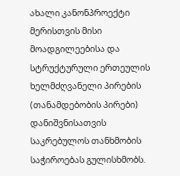ახალი კანონპროექტი მერისთვის მისი მოადგილეებისა და სტრუქტურული ერთეულის ხელმძღვანელი პირების (თანამდებობის პირები) დანიშვნისათვის საკრებულოს თანხმობის საჭიროებას გულისხმობს.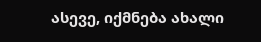ასევე, იქმნება ახალი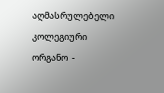აღმასრულებელი კოლეგიური ორგანო  -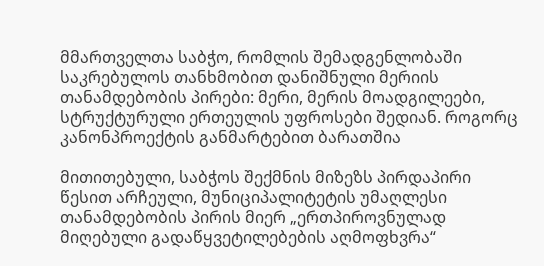მმართველთა საბჭო, რომლის შემადგენლობაში საკრებულოს თანხმობით დანიშნული მერიის თანამდებობის პირები: მერი, მერის მოადგილეები, სტრუქტურული ერთეულის უფროსები შედიან. როგორც კანონპროექტის განმარტებით ბარათშია

მითითებული, საბჭოს შექმნის მიზეზს პირდაპირი წესით არჩეული, მუნიციპალიტეტის უმაღლესი თანამდებობის პირის მიერ „ერთპიროვნულად მიღებული გადაწყვეტილებების აღმოფხვრა“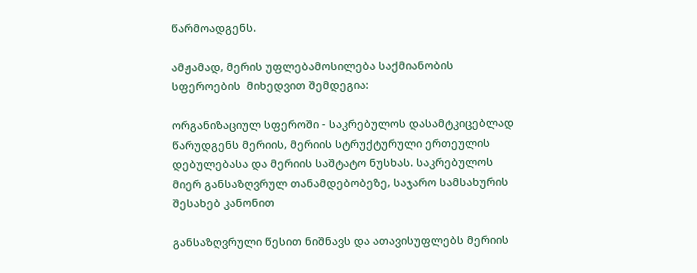წარმოადგენს.

ამჟამად, მერის უფლებამოსილება საქმიანობის სფეროების  მიხედვით შემდეგია:

ორგანიზაციულ სფეროში - საკრებულოს დასამტკიცებლად წარუდგენს მერიის, მერიის სტრუქტურული ერთეულის დებულებასა და მერიის საშტატო ნუსხას. საკრებულოს მიერ განსაზღვრულ თანამდებობეზე, საჯარო სამსახურის შესახებ კანონით

განსაზღვრული წესით ნიშნავს და ათავისუფლებს მერიის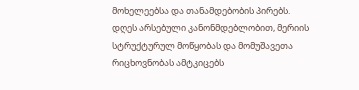მოხელეებსა და თანამდებობის პირებს. დღეს არსებული კანონმდებლობით, მერიის სტრუქტურულ მოწყობას და მომუშავეთა რიცხოვნობას ამტკიცებს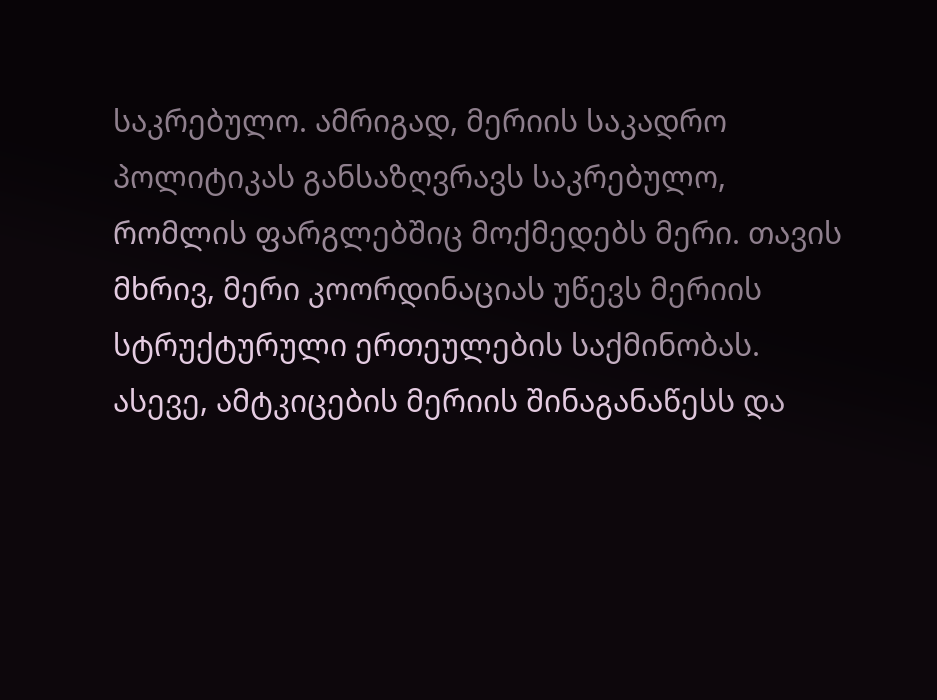საკრებულო. ამრიგად, მერიის საკადრო პოლიტიკას განსაზღვრავს საკრებულო, რომლის ფარგლებშიც მოქმედებს მერი. თავის მხრივ, მერი კოორდინაციას უწევს მერიის სტრუქტურული ერთეულების საქმინობას. ასევე, ამტკიცების მერიის შინაგანაწესს და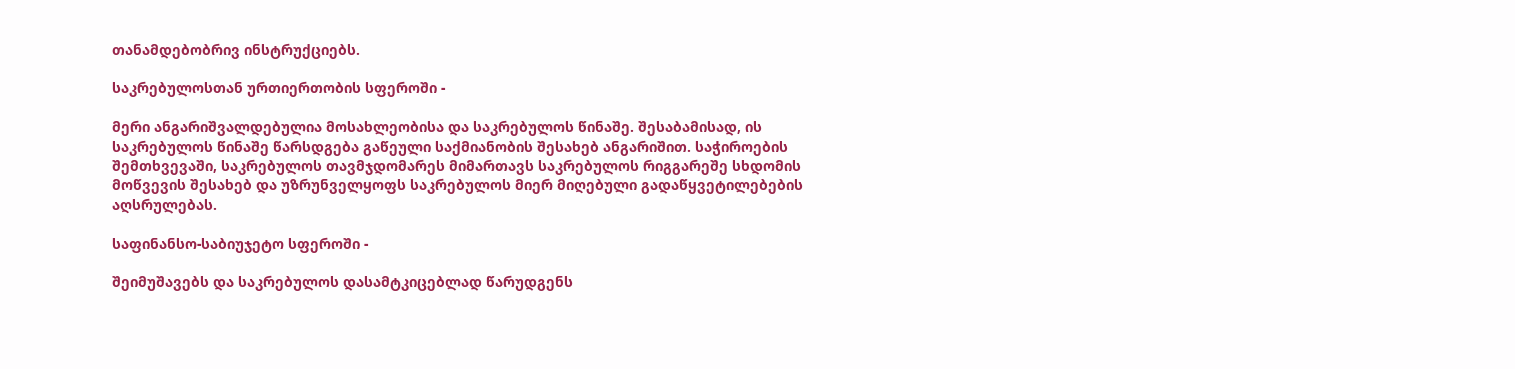თანამდებობრივ ინსტრუქციებს.

საკრებულოსთან ურთიერთობის სფეროში -

მერი ანგარიშვალდებულია მოსახლეობისა და საკრებულოს წინაშე. შესაბამისად, ის საკრებულოს წინაშე წარსდგება გაწეული საქმიანობის შესახებ ანგარიშით. საჭიროების შემთხვევაში, საკრებულოს თავმჯდომარეს მიმართავს საკრებულოს რიგგარეშე სხდომის მოწვევის შესახებ და უზრუნველყოფს საკრებულოს მიერ მიღებული გადაწყვეტილებების აღსრულებას.

საფინანსო-საბიუჯეტო სფეროში -

შეიმუშავებს და საკრებულოს დასამტკიცებლად წარუდგენს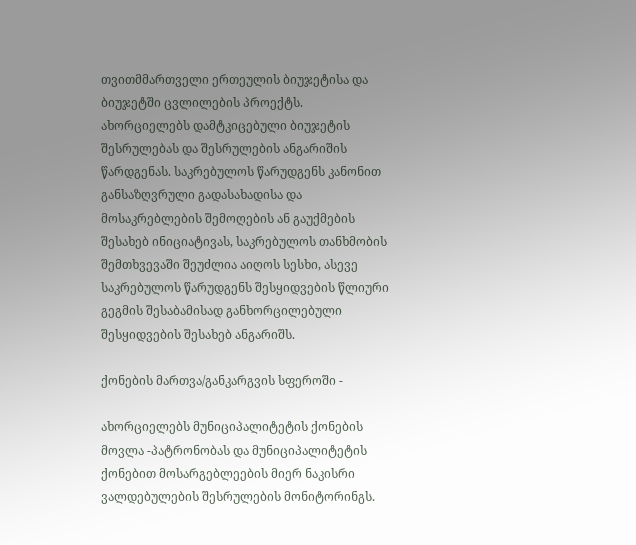თვითმმართველი ერთეულის ბიუჯეტისა და ბიუჯეტში ცვლილების პროექტს. ახორციელებს დამტკიცებული ბიუჯეტის შესრულებას და შესრულების ანგარიშის წარდგენას. საკრებულოს წარუდგენს კანონით განსაზღვრული გადასახადისა და მოსაკრებლების შემოღების ან გაუქმების შესახებ ინიციატივას, საკრებულოს თანხმობის შემთხვევაში შეუძლია აიღოს სესხი, ასევე საკრებულოს წარუდგენს შესყიდვების წლიური გეგმის შესაბამისად განხორცილებული შესყიდვების შესახებ ანგარიშს.

ქონების მართვა/განკარგვის სფეროში -

ახორციელებს მუნიციპალიტეტის ქონების მოვლა -პატრონობას და მუნიციპალიტეტის ქონებით მოსარგებლეების მიერ ნაკისრი ვალდებულების შესრულების მონიტორინგს.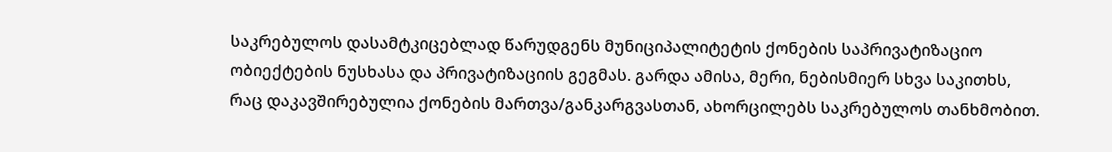საკრებულოს დასამტკიცებლად წარუდგენს მუნიციპალიტეტის ქონების საპრივატიზაციო ობიექტების ნუსხასა და პრივატიზაციის გეგმას. გარდა ამისა, მერი, ნებისმიერ სხვა საკითხს, რაც დაკავშირებულია ქონების მართვა/განკარგვასთან, ახორცილებს საკრებულოს თანხმობით.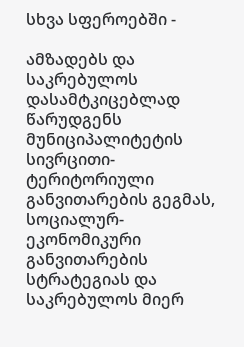სხვა სფეროებში -

ამზადებს და საკრებულოს დასამტკიცებლად წარუდგენს მუნიციპალიტეტის სივრცითი-ტერიტორიული განვითარების გეგმას, სოციალურ-ეკონომიკური განვითარების სტრატეგიას და საკრებულოს მიერ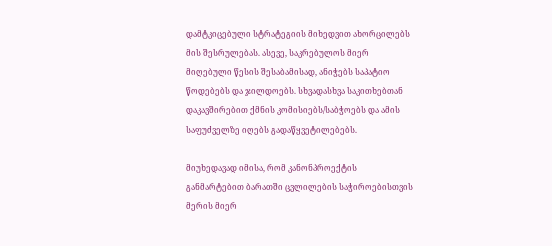დამტკიცებული სტრატეგიის მიხედვით ახორცილებს მის შესრულებას. ასევე, საკრებულოს მიერ მიღებული წესის შესაბამისად, ანიჭებს საპატიო წოდებებს და ჯილდოებს. სხვადასხვა საკითხებთან დაკავშირებით ქმნის კომისიებს/საბჭოებს და ამის საფუძველზე იღებს გადაწყვეტილებებს.

მიუხედავად იმისა, რომ კანონპროექტის განმარტებით ბარათში ცვლილების საჭიროებისთვის მერის მიერ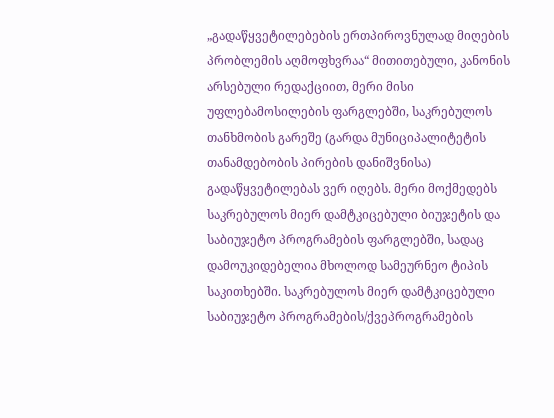„გადაწყვეტილებების ერთპიროვნულად მიღების პრობლემის აღმოფხვრაა“ მითითებული, კანონის არსებული რედაქციით, მერი მისი უფლებამოსილების ფარგლებში, საკრებულოს თანხმობის გარეშე (გარდა მუნიციპალიტეტის თანამდებობის პირების დანიშვნისა) გადაწყვეტილებას ვერ იღებს. მერი მოქმედებს საკრებულოს მიერ დამტკიცებული ბიუჯეტის და საბიუჯეტო პროგრამების ფარგლებში, სადაც დამოუკიდებელია მხოლოდ სამეურნეო ტიპის საკითხებში. საკრებულოს მიერ დამტკიცებული საბიუჯეტო პროგრამების/ქვეპროგრამების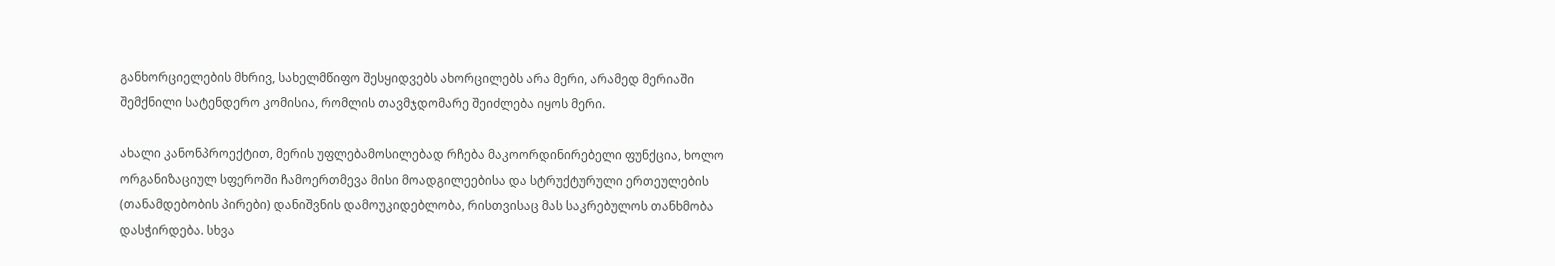განხორციელების მხრივ, სახელმწიფო შესყიდვებს ახორცილებს არა მერი, არამედ მერიაში შემქნილი სატენდერო კომისია, რომლის თავმჯდომარე შეიძლება იყოს მერი.

ახალი კანონპროექტით, მერის უფლებამოსილებად რჩება მაკოორდინირებელი ფუნქცია, ხოლო ორგანიზაციულ სფეროში ჩამოერთმევა მისი მოადგილეებისა და სტრუქტურული ერთეულების (თანამდებობის პირები) დანიშვნის დამოუკიდებლობა, რისთვისაც მას საკრებულოს თანხმობა დასჭირდება. სხვა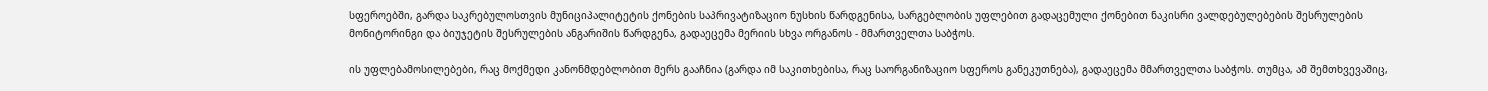სფეროებში, გარდა საკრებულოსთვის მუნიციპალიტეტის ქონების საპრივატიზაციო ნუსხის წარდგენისა, სარგებლობის უფლებით გადაცემული ქონებით ნაკისრი ვალდებულებების შესრულების მონიტორინგი და ბიუჯეტის შესრულების ანგარიშის წარდგენა, გადაეცემა მერიის სხვა ორგანოს - მმართველთა საბჭოს.

ის უფლებამოსილებები, რაც მოქმედი კანონმდებლობით მერს გააჩნია (გარდა იმ საკითხებისა, რაც საორგანიზაციო სფეროს განეკუთნება), გადაეცემა მმართველთა საბჭოს. თუმცა, ამ შემთხვევაშიც,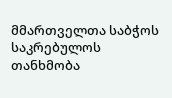მმართველთა საბჭოს საკრებულოს თანხმობა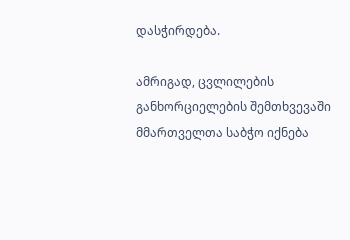დასჭირდება.

ამრიგად, ცვლილების განხორციელების შემთხვევაში მმართველთა საბჭო იქნება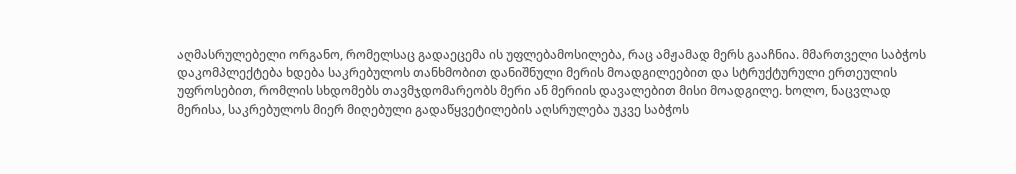აღმასრულებელი ორგანო, რომელსაც გადაეცემა ის უფლებამოსილება, რაც ამჟამად მერს გააჩნია. მმართველი საბჭოს დაკომპლექტება ხდება საკრებულოს თანხმობით დანიშნული მერის მოადგილეებით და სტრუქტურული ერთეულის უფროსებით, რომლის სხდომებს თავმჯდომარეობს მერი ან მერიის დავალებით მისი მოადგილე. ხოლო, ნაცვლად მერისა, საკრებულოს მიერ მიღებული გადაწყვეტილების აღსრულება უკვე საბჭოს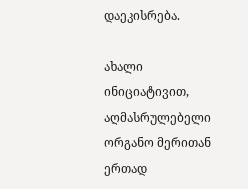დაეკისრება.

ახალი ინიციატივით, აღმასრულებელი ორგანო მერითან ერთად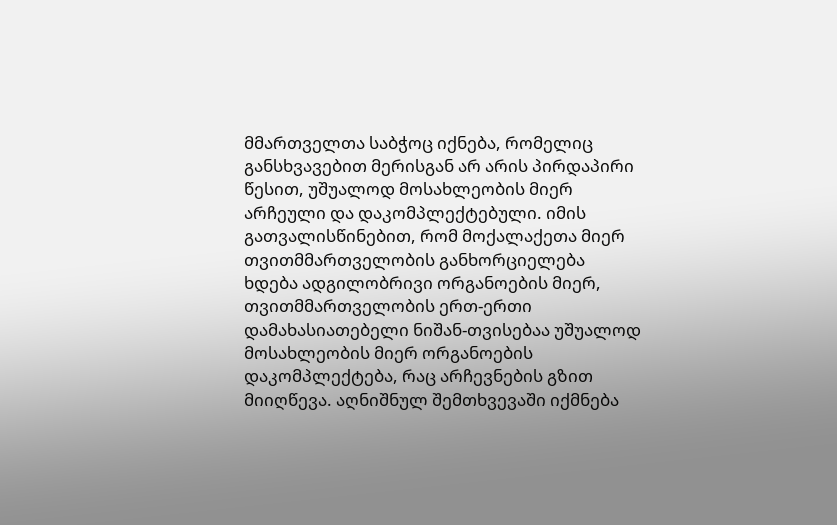მმართველთა საბჭოც იქნება, რომელიც განსხვავებით მერისგან არ არის პირდაპირი წესით, უშუალოდ მოსახლეობის მიერ არჩეული და დაკომპლექტებული. იმის გათვალისწინებით, რომ მოქალაქეთა მიერ თვითმმართველობის განხორციელება ხდება ადგილობრივი ორგანოების მიერ, თვითმმართველობის ერთ-ერთი დამახასიათებელი ნიშან-თვისებაა უშუალოდ მოსახლეობის მიერ ორგანოების დაკომპლექტება, რაც არჩევნების გზით მიიღწევა. აღნიშნულ შემთხვევაში იქმნება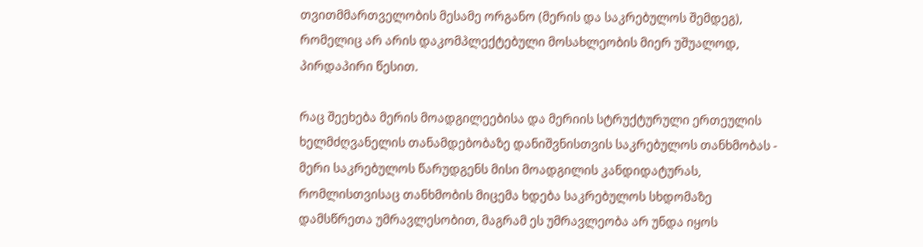თვითმმართველობის მესამე ორგანო (მერის და საკრებულოს შემდეგ), რომელიც არ არის დაკომპლექტებული მოსახლეობის მიერ უშუალოდ, პირდაპირი წესით.

რაც შეეხება მერის მოადგილეებისა და მერიის სტრუქტურული ერთეულის ხელმძღვანელის თანამდებობაზე დანიშვნისთვის საკრებულოს თანხმობას - მერი საკრებულოს წარუდგენს მისი მოადგილის კანდიდატურას, რომლისთვისაც თანხმობის მიცემა ხდება საკრებულოს სხდომაზე დამსწრეთა უმრავლესობით, მაგრამ ეს უმრავლეობა არ უნდა იყოს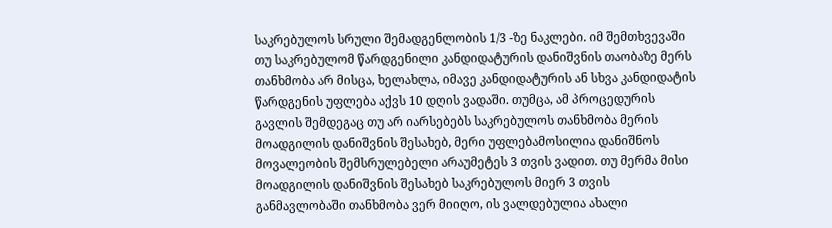საკრებულოს სრული შემადგენლობის 1/3 -ზე ნაკლები. იმ შემთხვევაში თუ საკრებულომ წარდგენილი კანდიდატურის დანიშვნის თაობაზე მერს თანხმობა არ მისცა, ხელახლა, იმავე კანდიდატურის ან სხვა კანდიდატის წარდგენის უფლება აქვს 10 დღის ვადაში. თუმცა, ამ პროცედურის გავლის შემდეგაც თუ არ იარსებებს საკრებულოს თანხმობა მერის მოადგილის დანიშვნის შესახებ, მერი უფლებამოსილია დანიშნოს მოვალეობის შემსრულებელი არაუმეტეს 3 თვის ვადით. თუ მერმა მისი მოადგილის დანიშვნის შესახებ საკრებულოს მიერ 3 თვის განმავლობაში თანხმობა ვერ მიიღო, ის ვალდებულია ახალი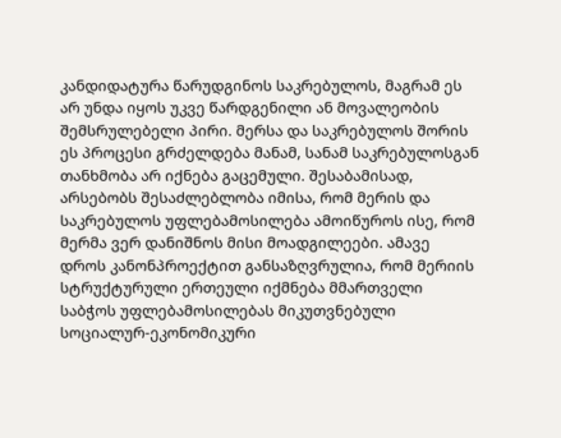კანდიდატურა წარუდგინოს საკრებულოს, მაგრამ ეს არ უნდა იყოს უკვე წარდგენილი ან მოვალეობის შემსრულებელი პირი. მერსა და საკრებულოს შორის ეს პროცესი გრძელდება მანამ, სანამ საკრებულოსგან თანხმობა არ იქნება გაცემული. შესაბამისად, არსებობს შესაძლებლობა იმისა, რომ მერის და საკრებულოს უფლებამოსილება ამოიწუროს ისე, რომ მერმა ვერ დანიშნოს მისი მოადგილეები. ამავე დროს კანონპროექტით განსაზღვრულია, რომ მერიის სტრუქტურული ერთეული იქმნება მმართველი საბჭოს უფლებამოსილებას მიკუთვნებული სოციალურ-ეკონომიკური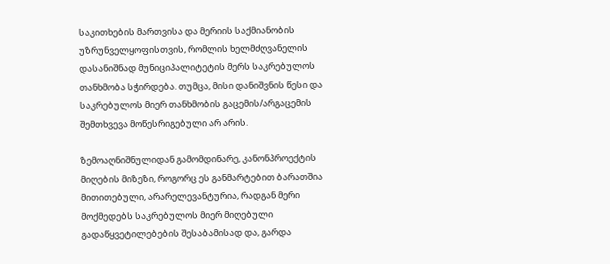საკითხების მართვისა და მერიის საქმიანობის უზრუნველყოფისთვის, რომლის ხელმძღვანელის დასანიშნად მუნიციპალიტეტის მერს საკრებულოს თანხმობა სჭირდება. თუმცა, მისი დანიშვნის წესი და საკრებულოს მიერ თანხმობის გაცემის/არგაცემის შემთხვევა მოწესრიგებული არ არის.

ზემოაღნიშნულიდან გამომდინარე, კანონპროექტის მიღების მიზეზი, როგორც ეს განმარტებით ბარათშია მითითებული, არარელევანტურია, რადგან მერი მოქმედებს საკრებულოს მიერ მიღებული გადაწყვეტილებების შესაბამისად და, გარდა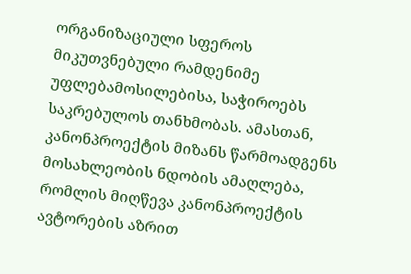ორგანიზაციული სფეროს მიკუთვნებული რამდენიმე უფლებამოსილებისა, საჭიროებს საკრებულოს თანხმობას. ამასთან, კანონპროექტის მიზანს წარმოადგენს მოსახლეობის ნდობის ამაღლება, რომლის მიღწევა კანონპროექტის ავტორების აზრით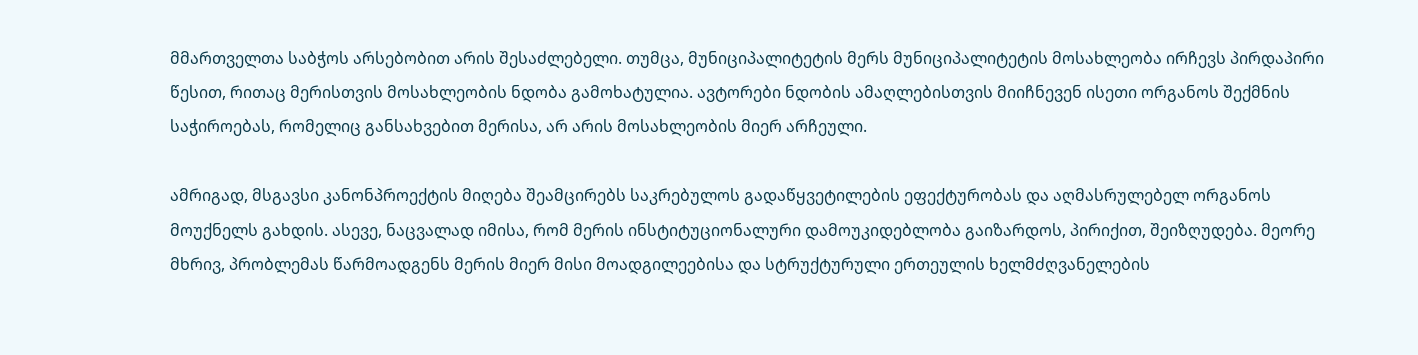მმართველთა საბჭოს არსებობით არის შესაძლებელი. თუმცა, მუნიციპალიტეტის მერს მუნიციპალიტეტის მოსახლეობა ირჩევს პირდაპირი წესით, რითაც მერისთვის მოსახლეობის ნდობა გამოხატულია. ავტორები ნდობის ამაღლებისთვის მიიჩნევენ ისეთი ორგანოს შექმნის საჭიროებას, რომელიც განსახვებით მერისა, არ არის მოსახლეობის მიერ არჩეული.

ამრიგად, მსგავსი კანონპროექტის მიღება შეამცირებს საკრებულოს გადაწყვეტილების ეფექტურობას და აღმასრულებელ ორგანოს მოუქნელს გახდის. ასევე, ნაცვალად იმისა, რომ მერის ინსტიტუციონალური დამოუკიდებლობა გაიზარდოს, პირიქით, შეიზღუდება. მეორე მხრივ, პრობლემას წარმოადგენს მერის მიერ მისი მოადგილეებისა და სტრუქტურული ერთეულის ხელმძღვანელების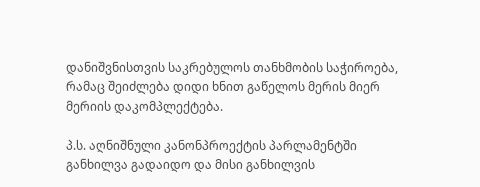დანიშვნისთვის საკრებულოს თანხმობის საჭიროება, რამაც შეიძლება დიდი ხნით გაწელოს მერის მიერ მერიის დაკომპლექტება.

პ.ს. აღნიშნული კანონპროექტის პარლამენტში განხილვა გადაიდო და მისი განხილვის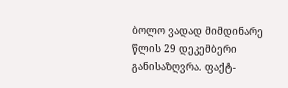ბოლო ვადად მიმდინარე წლის 29 დეკემბერი განისაზღვრა. ფაქტ-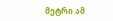მეტრი ამ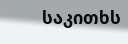საკითხს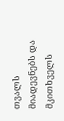თვალს მიადევნებს და მკითხველს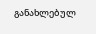განახლებულ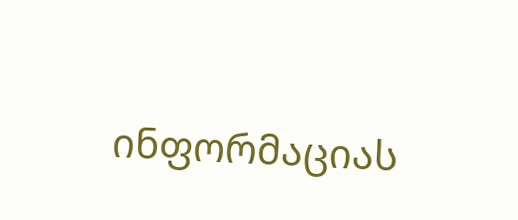ინფორმაციას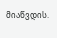მიაწვდის.